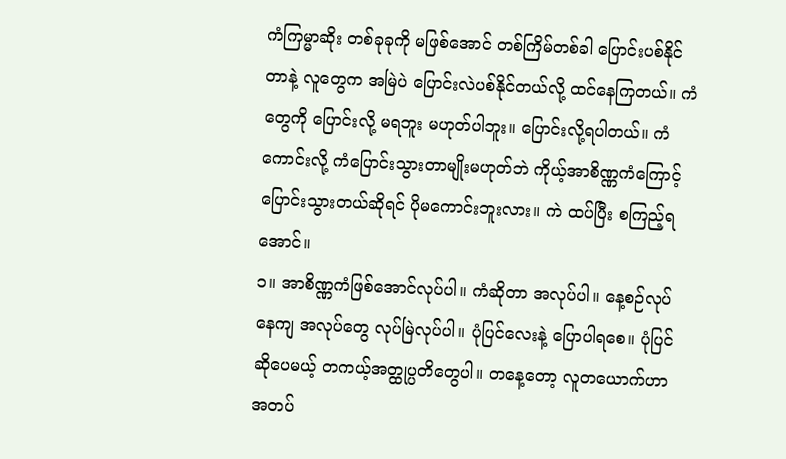ကံကြမ္မာဆိုး တစ်ခုခုကို မဖြစ်အောင် တစ်ကြိမ်တစ်ခါ ပြောင်းပစ်နိုင်တာနဲ့ လူတွေက အမြဲပဲ ပြောင်းလဲပစ်နိုင်တယ်လို့ ထင်နေကြတယ်။ ကံတွေကို ပြောင်းလို့ မရဘူး မဟုတ်ပါဘူး။ ပြောင်းလို့ရပါတယ်။ ကံကောင်းလို့ ကံပြောင်းသွားတာမျိုးမဟုတ်ဘဲ ကိုယ့်အာစိဏ္ဏကံကြောင့် ပြောင်းသွားတယ်ဆိုရင် ပိုမကောင်းဘူးလား။ ကဲ ထပ်ပြီး စကြည့်ရအောင်။
၁။ အာစိဏ္ဏကံဖြစ်အောင်လုပ်ပါ။ ကံဆိုတာ အလုပ်ပါ။ နေ့စဉ်လုပ်နေကျ အလုပ်တွေ လုပ်မြဲလုပ်ပါ။ ပုံပြင်လေးနဲ့ ပြောပါရစေ။ ပုံပြင်ဆိုပေမယ့် တကယ့်အတ္ထုပ္ပတိတွေပါ။ တနေ့တော့ လူတယောက်ဟာ အတပ်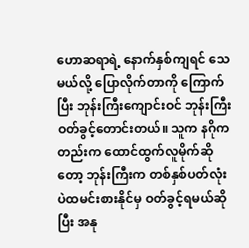ဟောဆရာရဲ့ နောက်နှစ်ကျရင် သေမယ်လို့ ပြောလိုက်တာကို ကြောက်ပြီး ဘုန်းကြီးကျောင်းဝင် ဘုန်းကြီးဝတ်ခွင့်တောင်းတယ်။ သူက နဂိုကတည်းက ထောင်ထွက်လူမိုက်ဆိုတော့ ဘုန်းကြီးက တစ်နှစ်ပတ်လုံး ပဲထမင်းစားနိုင်မှ ဝတ်ခွင့်ရမယ်ဆိုပြီး အနု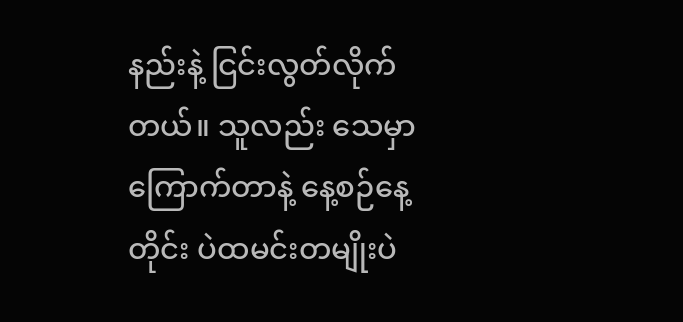နည်းနဲ့ ငြင်းလွတ်လိုက်တယ်။ သူလည်း သေမှာကြောက်တာနဲ့ နေ့စဉ်နေ့တိုင်း ပဲထမင်းတမျိုးပဲ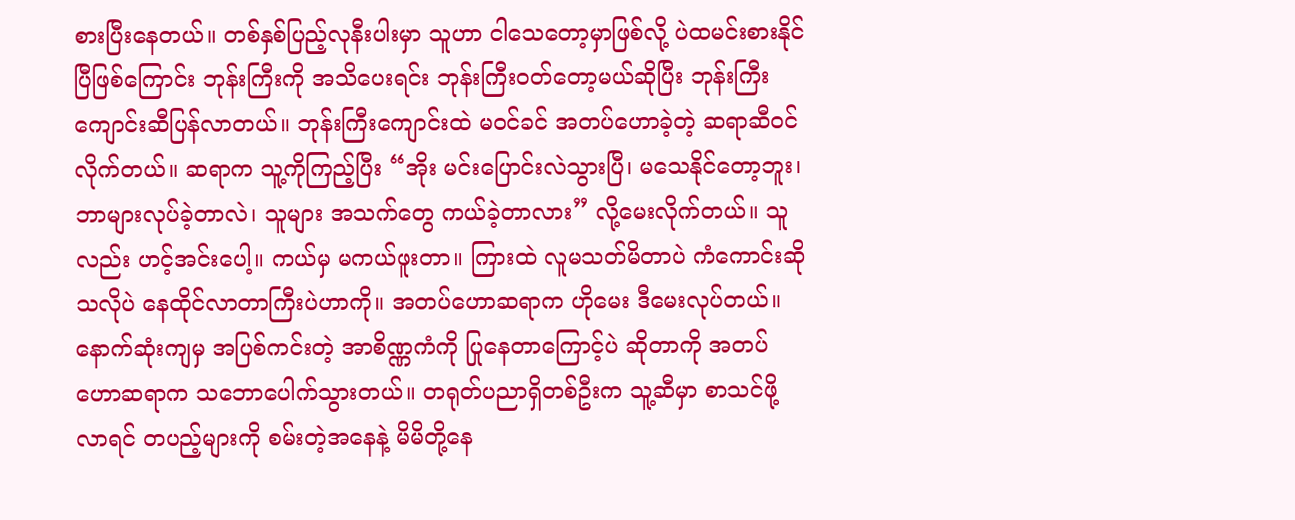စားပြီးနေတယ်။ တစ်နှစ်ပြည့်လုနီးပါးမှာ သူဟာ ငါသေတော့မှာဖြစ်လို့ ပဲထမင်းစားနိုင်ပြီဖြစ်ကြောင်း ဘုန်းကြီးကို အသိပေးရင်း ဘုန်းကြီးဝတ်တော့မယ်ဆိုပြီး ဘုန်းကြီးကျောင်းဆီပြန်လာတယ်။ ဘုန်းကြီးကျောင်းထဲ မဝင်ခင် အတပ်ဟောခဲ့တဲ့ ဆရာဆီဝင်လိုက်တယ်။ ဆရာက သူ့ကိုကြည့်ပြီး “အိုး မင်းပြောင်းလဲသွားပြီ၊ မသေနိုင်တော့ဘူး၊ ဘာများလုပ်ခဲ့တာလဲ၊ သူများ အသက်တွေ ကယ်ခဲ့တာလား” လို့မေးလိုက်တယ်။ သူလည်း ဟင့်အင်းပေါ့။ ကယ်မှ မကယ်ဖူးတာ။ ကြားထဲ လူမသတ်မိတာပဲ ကံကောင်းဆိုသလိုပဲ နေထိုင်လာတာကြီးပဲဟာကို။ အတပ်ဟောဆရာက ဟိုမေး ဒီမေးလုပ်တယ်။ နောက်ဆုံးကျမှ အပြစ်ကင်းတဲ့ အာစိဏ္ဏကံကို ပြုနေတာကြောင့်ပဲ ဆိုတာကို အတပ်ဟောဆရာက သဘောပေါက်သွားတယ်။ တရုတ်ပညာရှိတစ်ဦးက သူ့ဆီမှာ စာသင်ဖို့လာရင် တပည့်များကို စမ်းတဲ့အနေနဲ့ မိမိတို့နေ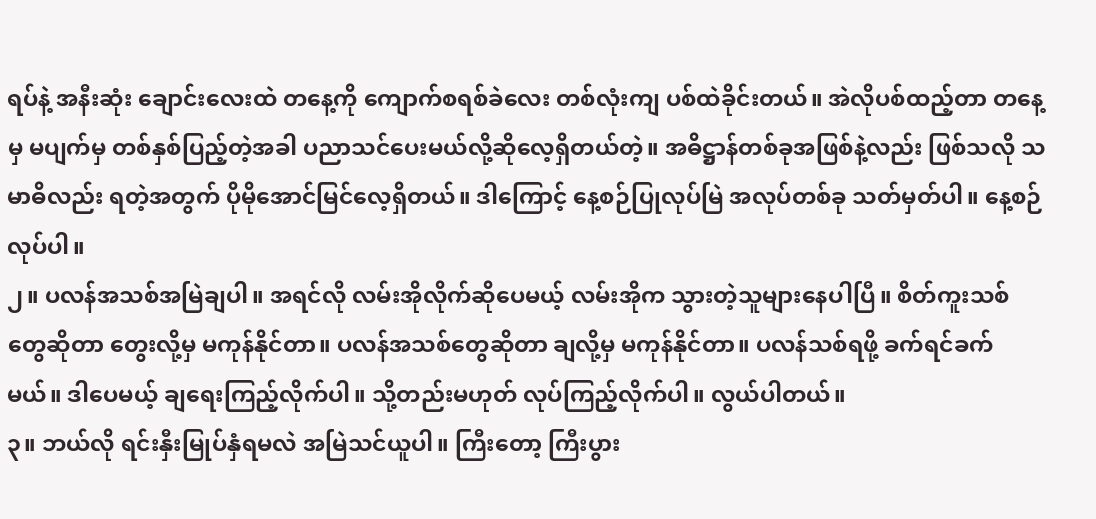ရပ်နဲ့ အနီးဆုံး ချောင်းလေးထဲ တနေ့ကို ကျောက်စရစ်ခဲလေး တစ်လုံးကျ ပစ်ထဲခိုင်းတယ်။ အဲလိုပစ်ထည့်တာ တနေ့မှ မပျက်မှ တစ်နှစ်ပြည့်တဲ့အခါ ပညာသင်ပေးမယ်လို့ဆိုလေ့ရှိတယ်တဲ့။ အဓိဋ္ဌာန်တစ်ခုအဖြစ်နဲ့လည်း ဖြစ်သလို သမာဓိလည်း ရတဲ့အတွက် ပိုမိုအောင်မြင်လေ့ရှိတယ်။ ဒါကြောင့် နေ့စဉ်ပြုလုပ်မြဲ အလုပ်တစ်ခု သတ်မှတ်ပါ။ နေ့စဉ်လုပ်ပါ။
၂။ ပလန်အသစ်အမြဲချပါ။ အရင်လို လမ်းအိုလိုက်ဆိုပေမယ့် လမ်းအိုက သွားတဲ့သူများနေပါပြီ။ စိတ်ကူးသစ်တွေဆိုတာ တွေးလို့မှ မကုန်နိုင်တာ။ ပလန်အသစ်တွေဆိုတာ ချလို့မှ မကုန်နိုင်တာ။ ပလန်သစ်ရဖို့ ခက်ရင်ခက်မယ်။ ဒါပေမယ့် ချရေးကြည့်လိုက်ပါ။ သို့တည်းမဟုတ် လုပ်ကြည့်လိုက်ပါ။ လွယ်ပါတယ်။
၃။ ဘယ်လို ရင်းနှီးမြုပ်နှံရမလဲ အမြဲသင်ယူပါ။ ကြီးတော့ ကြီးပွား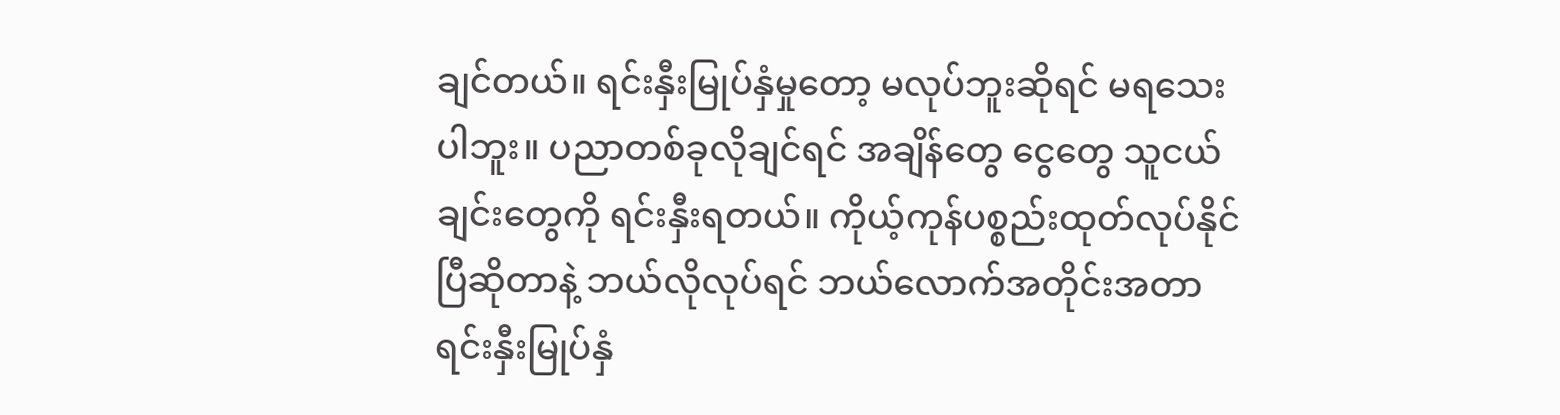ချင်တယ်။ ရင်းနှီးမြုပ်နှံမှုတော့ မလုပ်ဘူးဆိုရင် မရသေးပါဘူး။ ပညာတစ်ခုလိုချင်ရင် အချိန်တွေ ငွေတွေ သူငယ်ချင်းတွေကို ရင်းနှီးရတယ်။ ကိုယ့်ကုန်ပစ္စည်းထုတ်လုပ်နိုင်ပြီဆိုတာနဲ့ ဘယ်လိုလုပ်ရင် ဘယ်လောက်အတိုင်းအတာ ရင်းနှီးမြုပ်နှံ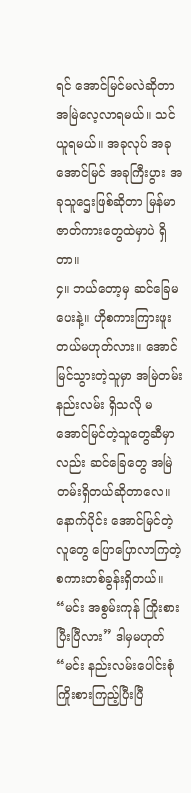ရင် အောင်မြင်မလဲဆိုတာ အမြဲလေ့လာရမယ်။ သင်ယူရမယ်။ အခုလုပ် အခုအောင်မြင် အခုကြီးပွား အခုသူဌေးဖြစ်ဆိုတာ မြန်မာဇာတ်ကားတွေထဲမှာပဲ ရှိတာ။
၄။ ဘယ်တော့မှ ဆင်ခြေမပေးနဲ့။ ဟိုစကားကြားဖူးတယ်မဟုတ်လား။ အောင်မြင်သွားတဲ့သူမှာ အမြဲတမ်း နည်းလမ်း ရှိသလို မအောင်မြင်တဲ့သူတွေဆီမှာလည်း ဆင်ခြေတွေ အမြဲတမ်းရှိတယ်ဆိုတာလေ။ နောက်ပိုင်း အောင်မြင်တဲ့လူတွေ ပြောပြောလာကြတဲ့ စကားတစ်ခွန်းရှိတယ်။ “မင်း အစွမ်းကုန် ကြိုးစားပြီးပြီလား” ဒါမှမဟုတ် “မင်း နည်းလမ်းပေါင်းစုံ ကြိုးစားကြည့်ပြီးပြီ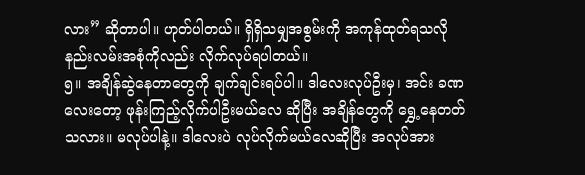လား” ဆိုတာပါ။ ဟုတ်ပါတယ်။ ရှိရှိသမျှအစွမ်းကို အကုန်ထုတ်ရသလို နည်းလမ်းအစုံကိုလည်း လိုက်လုပ်ရပါတယ်။
၅။ အချိန်ဆွဲနေတာတွေကို ချက်ချင်းရပ်ပါ။ ဒါလေးလုပ်ဦးမှ၊ အင်း ခဏလေးတော့ ဖုန်းကြည့်လိုက်ပါဦးမယ်လေ ဆိုပြီး အချိန်တွေကို ရွှေ့နေတတ်သလား။ မလုပ်ပါနဲ့။ ဒါလေးပဲ လုပ်လိုက်မယ်လေဆိုပြီး အလုပ်အား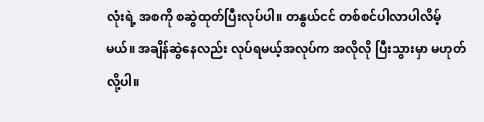လုံးရဲ့ အစကို စဆွဲထုတ်ပြီးလုပ်ပါ။ တနွယ်ငင် တစ်စင်ပါလာပါလိမ့်မယ်။ အချိန်ဆွဲနေလည်း လုပ်ရမယ့်အလုပ်က အလိုလို ပြီးသွားမှာ မဟုတ်လို့ပါ။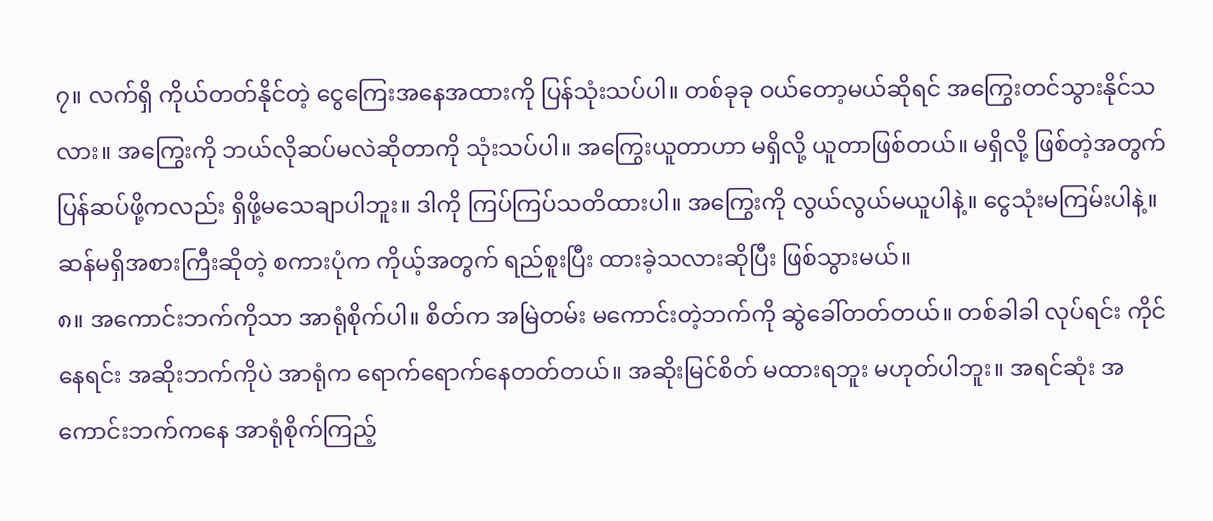၇။ လက်ရှိ ကိုယ်တတ်နိုင်တဲ့ ငွေကြေးအနေအထားကို ပြန်သုံးသပ်ပါ။ တစ်ခုခု ဝယ်တော့မယ်ဆိုရင် အကြွေးတင်သွားနိုင်သလား။ အကြွေးကို ဘယ်လိုဆပ်မလဲဆိုတာကို သုံးသပ်ပါ။ အကြွေးယူတာဟာ မရှိလို့ ယူတာဖြစ်တယ်။ မရှိလို့ ဖြစ်တဲ့အတွက် ပြန်ဆပ်ဖို့ကလည်း ရှိဖို့မသေချာပါဘူး။ ဒါကို ကြပ်ကြပ်သတိထားပါ။ အကြွေးကို လွယ်လွယ်မယူပါနဲ့။ ငွေသုံးမကြမ်းပါနဲ့။ ဆန်မရှိအစားကြီးဆိုတဲ့ စကားပုံက ကိုယ့်အတွက် ရည်စူးပြီး ထားခဲ့သလားဆိုပြီး ဖြစ်သွားမယ်။
၈။ အကောင်းဘက်ကိုသာ အာရုံစိုက်ပါ။ စိတ်က အမြဲတမ်း မကောင်းတဲ့ဘက်ကို ဆွဲခေါ်တတ်တယ်။ တစ်ခါခါ လုပ်ရင်း ကိုင်နေရင်း အဆိုးဘက်ကိုပဲ အာရုံက ရောက်ရောက်နေတတ်တယ်။ အဆိုးမြင်စိတ် မထားရဘူး မဟုတ်ပါဘူး။ အရင်ဆုံး အကောင်းဘက်ကနေ အာရုံစိုက်ကြည့်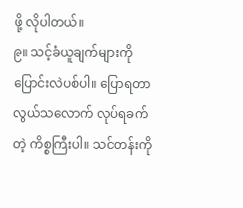ဖို့ လိုပါတယ်။
၉။ သင့်ခံယူချက်များကို ပြောင်းလဲပစ်ပါ။ ပြောရတာ လွယ်သလောက် လုပ်ရခက်တဲ့ ကိစ္စကြီးပါ။ သင်တန်းကို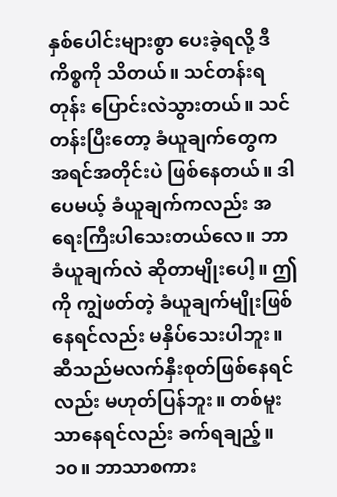နှစ်ပေါင်းများစွာ ပေးခဲ့ရလို့ ဒီကိစ္စကို သိတယ်။ သင်တန်းရတုန်း ပြောင်းလဲသွားတယ်။ သင်တန်းပြီးတော့ ခံယူချက်တွေက အရင်အတိုင်းပဲ ဖြစ်နေတယ်။ ဒါပေမယ့် ခံယူချက်ကလည်း အရေးကြီးပါသေးတယ်လေ။ ဘာခံယူချက်လဲ ဆိုတာမျိုးပေါ့။ ဤကို ကျွဲဖတ်တဲ့ ခံယူချက်မျိုးဖြစ်နေရင်လည်း မနှိပ်သေးပါဘူး။ ဆီသည်မလက်နှီးစုတ်ဖြစ်နေရင်လည်း မဟုတ်ပြန်ဘူး။ တစ်မူးသာနေရင်လည်း ခက်ရချည့်။
၁၀။ ဘာသာစကား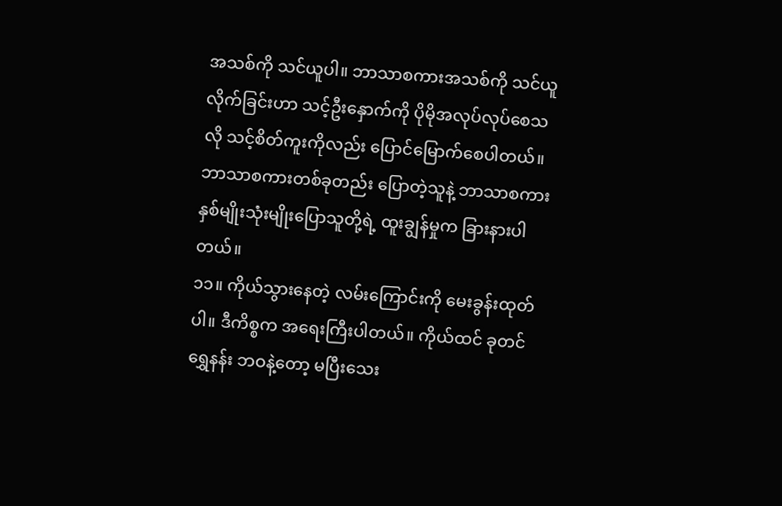အသစ်ကို သင်ယူပါ။ ဘာသာစကားအသစ်ကို သင်ယူလိုက်ခြင်းဟာ သင့်ဦးနှောက်ကို ပိုမိုအလုပ်လုပ်စေသလို သင့်စိတ်ကူးကိုလည်း ပြောင်မြောက်စေပါတယ်။ ဘာသာစကားတစ်ခုတည်း ပြောတဲ့သူနဲ့ ဘာသာစကား နှစ်မျိုးသုံးမျိုးပြောသူတို့ရဲ့ ထူးချွန်မှုက ခြားနားပါတယ်။
၁၁။ ကိုယ်သွားနေတဲ့ လမ်းကြောင်းကို မေးခွန်းထုတ်ပါ။ ဒီကိစ္စက အရေးကြီးပါတယ်။ ကိုယ်ထင် ခုတင်ရွှေနန်း ဘဝနဲ့တော့ မပြီးသေး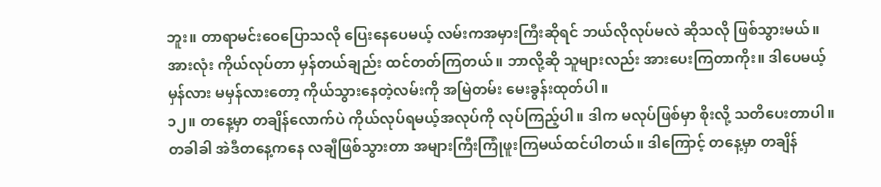ဘူး။ တာရာမင်းဝေပြောသလို ပြေးနေပေမယ့် လမ်းကအမှားကြီးဆိုရင် ဘယ်လိုလုပ်မလဲ ဆိုသလို ဖြစ်သွားမယ်။ အားလုံး ကိုယ်လုပ်တာ မှန်တယ်ချည်း ထင်တတ်ကြတယ်။ ဘာလို့ဆို သူများလည်း အားပေးကြတာကိုး။ ဒါပေမယ့် မှန်လား မမှန်လားတော့ ကိုယ်သွားနေတဲ့လမ်းကို အမြဲတမ်း မေးခွန်းထုတ်ပါ။
၁၂။ တနေ့မှာ တချိန်လောက်ပဲ ကိုယ်လုပ်ရမယ့်အလုပ်ကို လုပ်ကြည့်ပါ။ ဒါက မလုပ်ဖြစ်မှာ စိုးလို့ သတိပေးတာပါ။ တခါခါ အဲဒီတနေ့ကနေ လချီဖြစ်သွားတာ အများကြီးကြုံဖူးကြမယ်ထင်ပါတယ်။ ဒါကြောင့် တနေ့မှာ တချိန်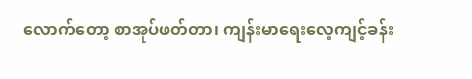လောက်တော့ စာအုပ်ဖတ်တာ၊ ကျန်းမာရေးလေ့ကျင့်ခန်း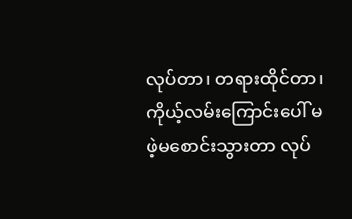လုပ်တာ၊ တရားထိုင်တာ၊ ကိုယ့်လမ်းကြောင်းပေါ် မဖဲ့မစောင်းသွားတာ လုပ်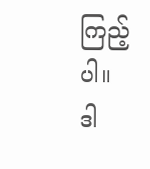ကြည့်ပါ။
ဒါ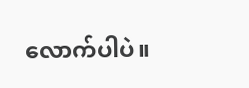လောက်ပါပဲ။